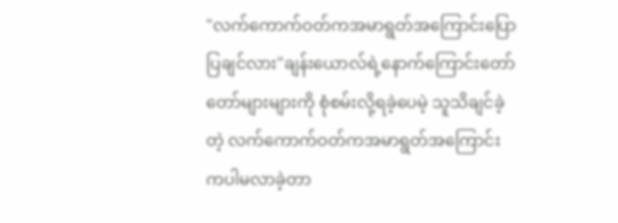"လက်ကောက်ဝတ်ကအမာရွတ်အကြောင်းပြောပြချင်လား"ချန်းယောလ်ရဲ့နောက်ကြောင်းတော်တော်များများကို စုံစမ်းလို့ရခဲ့ပေမဲ့ သူသိချင်ခဲ့တဲ့ လက်ကောက်ဝတ်ကအမာရွတ်အကြောင်းကပါမလာခဲ့တာ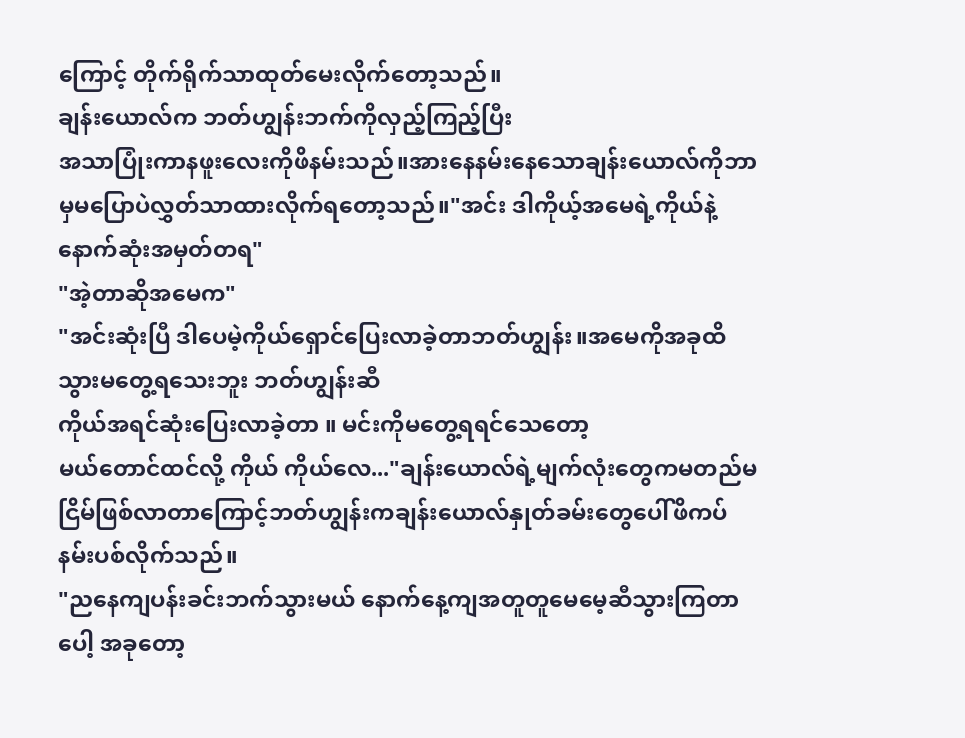ကြောင့် တိုက်ရိုက်သာထုတ်မေးလိုက်တော့သည်။
ချန်းယောလ်က ဘတ်ဟျွန်းဘက်ကိုလှည့်ကြည့်ပြီး
အသာပြုံးကာနဖူးလေးကိုဖိနမ်းသည်။အားနေနမ်းနေသောချန်းယောလ်ကိုဘာမှမပြောပဲလွှတ်သာထားလိုက်ရတော့သည်။"အင်း ဒါကိုယ့်အမေရဲ့ကိုယ်နဲ့နောက်ဆုံးအမှတ်တရ"
"အဲ့တာဆိုအမေက"
"အင်းဆုံးပြီ ဒါပေမဲ့ကိုယ်ရှောင်ပြေးလာခဲ့တာဘတ်ဟျွန်း။အမေကိုအခုထိသွားမတွေ့ရသေးဘူး ဘတ်ဟျွန်းဆီ
ကိုယ်အရင်ဆုံးပြေးလာခဲ့တာ ။ မင်းကိုမတွေ့ရရင်သေတော့
မယ်တောင်ထင်လို့ ကိုယ် ကိုယ်လေ..."ချန်းယောလ်ရဲ့မျက်လုံးတွေကမတည်မငြိမ်ဖြစ်လာတာကြောင့်ဘတ်ဟျွန်းကချန်းယောလ်နှုတ်ခမ်းတွေပေါ်ဖိကပ်နမ်းပစ်လိုက်သည်။
"ညနေကျပန်းခင်းဘက်သွားမယ် နောက်နေ့ကျအတူတူမေမေ့ဆီသွားကြတာပေါ့ အခုတော့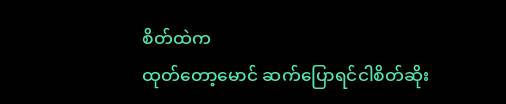စိတ်ထဲက
ထုတ်တော့မောင် ဆက်ပြောရင်ငါစိတ်ဆိုး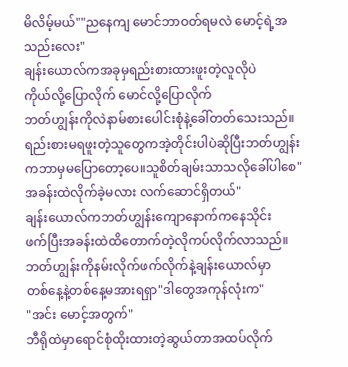မိလိမ့်မယ်""ညနေကျ မောင်ဘာဝတ်ရမလဲ မောင့်ရဲ့အသည်းလေး"
ချန်းယောလ်ကအခုမှရည်းစားထားဖူးတဲ့လူလိုပဲ
ကိုယ်လို့ပြောလိုက် မောင်လို့ပြောလိုက်
ဘတ်ဟျွန်းကိုလဲနာမ်စားပေါင်းစုံနဲ့ခေါ်တတ်သေးသည်။ရည်းစားမရဖူးတဲ့သူတွေကအဲ့တိုင်းပါပဲဆိုပြီးဘတ်ဟျွန်းကဘာမှမပြောတော့ပေ။သူစိတ်ချမ်းသာသလိုခေါ်ပါစေ"အခန်းထဲလိုက်ခဲ့မလား လက်ဆောင်ရှိတယ်"
ချန်းယောလ်ကဘတ်ဟျွန်းကျောနောက်ကနေသိုင်း
ဖက်ပြီးအခန်းထဲထိတောက်တဲ့လိုကပ်လိုက်လာသည်။ဘတ်ဟျွန်းကိုနမ်းလိုက်ဖက်လိုက်နဲ့ချန်းယောလ်မှာ
တစ်နေ့နဲ့တစ်နေ့မအားရရှာ"ဒါတွေအကုန်လုံးက"
"အင်း မောင့်အတွက်"
ဘီရိုထဲမှာရောင်စုံထိုးထားတဲ့ဆွယ်တာအထပ်လိုက်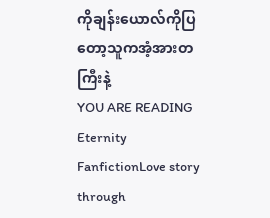ကိုချန်းယောလ်ကိုပြတော့သူကအံ့အားတကြီးနဲ့
YOU ARE READING
Eternity
FanfictionLove story through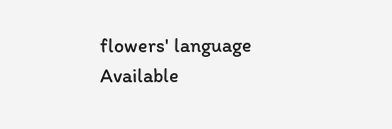flowers' language Available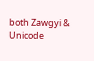both Zawgyi & Unicode